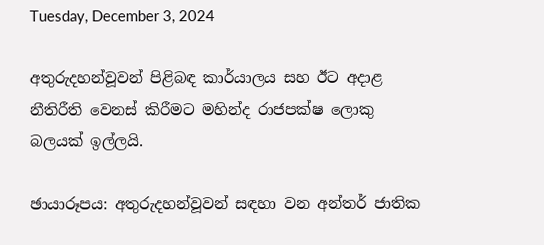Tuesday, December 3, 2024

අතුරුදහන්වූවන් පිළිබඳ කාර්යාලය සහ ඊට අදාළ නීතිරීති වෙනස් කිරීමට මහින්ද රාජපක්ෂ ලොකු බලයක් ඉල්ලයි.

ඡායාරූපය: අතුරුදහන්වූවන් සඳහා වන අන්තර් ජාතික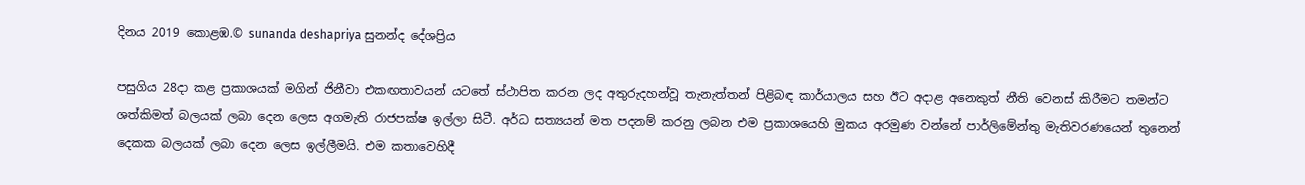දිනය 2019 කොළඹ.© sunanda deshapriya සුනන්ද දේශප්‍රිය

පසුගිය 28දා කළ ප්‍රකාශයක් මගින් ජිනීවා එකඟතාවයන් යටතේ ස්ථාපිත කරන ලද අතුරුදහන්වූ තැනැත්තන් පිළිබඳ කාර්යාලය සහ ඊට අදාළ අනෙකුත් නීති වෙනස් කිරීමට තමන්ට ශත්කිමත් බලයක් ලබා දෙන ලෙස අගමැති රාජපක්ෂ ඉල්ලා සිටී. අර්ධ සත්‍යයන් මත පදනම් කරනු ලබන එම ප්‍රකාශයෙහි මුකය අරමුණ වන්නේ පාර්ලිමේන්තු මැතිවරණයෙන් තුනෙන් දෙකක බලයක් ලබා දෙන ලෙස ඉල්ලීමයි. එම කතාවෙහිදී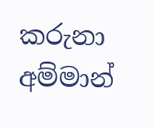කරුනා අම්මාන්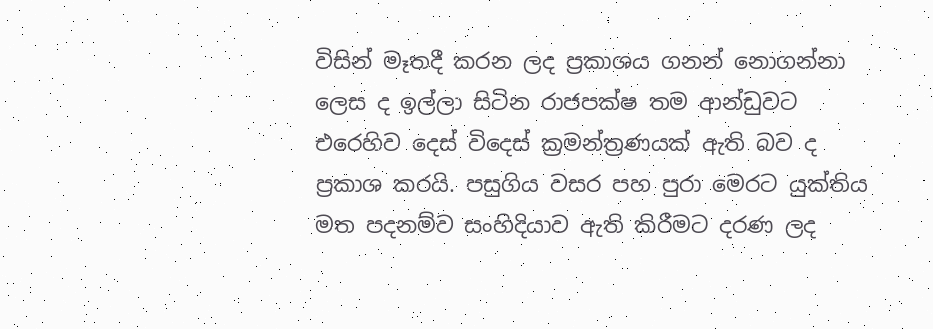විසින් මෑතදී කරන ලද ප්‍රකාශය ගනන් නොගන්නා ලෙස ද ඉල්ලා සිටින රාජපක්ෂ තම ආන්ඩුවට එරෙහිව දෙස් විදෙස් ක්‍රමන්ත්‍රණයක් ඇති බව ද ප්‍රකාශ කරයි. පසුගිය වසර පහ පුරා මෙරට යුක්තිය මත පදනම්ව සංහිදියාව ඇති කිරීමට දරණ ලද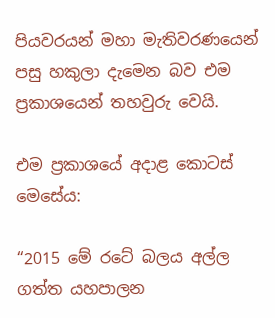පියවරයන් මහා මැතිවරණයෙන් පසු හකුලා දැමෙන බව එම ප්‍රකාශයෙන් තහවුරු වෙයි.

එම ප්‍රකාශයේ අදාළ කොටස් මෙසේය:

“2015 මේ රටේ බලය අල්ල ගත්ත යහපාලන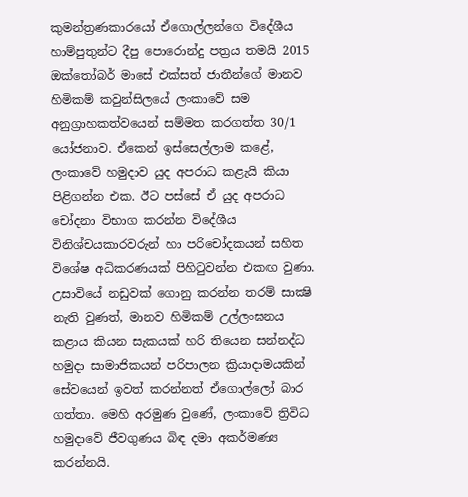කුමන්ත්‍රණකාරයෝ ඒගොල්ලන්ගෙ විදේශීය හාම්පුතුන්ට දීපු පොරොන්දු පත්‍රය තමයි 2015 ඔක්තෝබර් මාසේ එක්සත් ජාතීන්ගේ මානව හිමිකම් කවුන්සිලයේ ලංකාවේ සම අනුග්‍රාහකත්වයෙන් සම්මත කරගත්ත 30/1 යෝජනාව. ඒකෙන් ඉස්සෙල්ලාම කළේ, ලංකාවේ හමුදාව යුද අපරාධ කළැයි කියා පිළිගන්න එක. ඊට පස්සේ ඒ යුද අපරාධ චෝදනා විභාග කරන්න විදේශීය විනිශ්චයකාරවරුන් හා පරිචෝදකයන් සහිත විශේෂ අධිකරණයක් පිහිටුවන්න එකඟ වුණා. උසාවියේ නඩුවක් ගොනු කරන්න තරම් සාක්‍ෂි නැති වුණත්, මානව හිමිකම් උල්ලංඝනය කළාය කියන සැකයක් හරි තියෙන සන්නද්ධ හමුදා සාමාජිකයන් පරිපාලන ක්‍රියාදාමයකින් සේවයෙන් ඉවත් කරන්නත් ඒගොල්ලෝ බාර ගත්තා. මෙහි අරමුණ වුණේ, ලංකාවේ ත්‍රිවිධ හමුදාවේ ජීවගුණය බිඳ දමා අකර්මණ්‍ය කරන්නයි.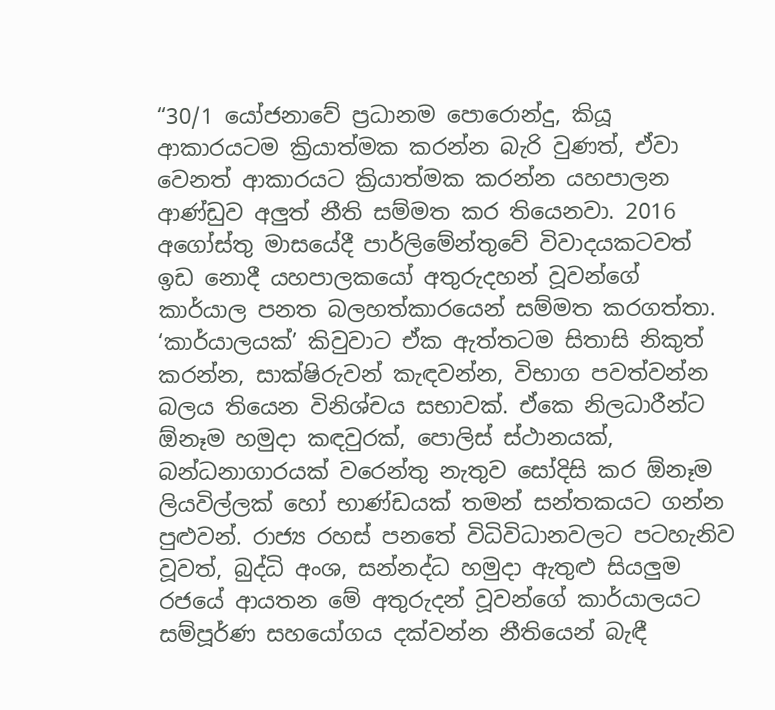“30/1 යෝජනාවේ ප්‍රධානම පොරොන්දු, කියූ ආකාරයටම ක්‍රියාත්මක කරන්න බැරි වුණත්, ඒවා වෙනත් ආකාරයට ක්‍රියාත්මක කරන්න යහපාලන ආණ්ඩුව අලුත් නීති සම්මත කර තියෙනවා. 2016 අගෝස්තු මාසයේදී පාර්ලිමේන්තුවේ විවාදයකටවත් ඉඩ නොදී යහපාලකයෝ අතුරුදහන් වූවන්ගේ කාර්යාල පනත බලහත්කාරයෙන් සම්මත කරගත්තා. ‘කාර්යාලයක්’ කිවුවාට ඒක ඇත්තටම සිතාසි නිකුත් කරන්න, සාක්ෂිරුවන් කැඳවන්න, විභාග පවත්වන්න බලය තියෙන විනිශ්චය සභාවක්. ඒකෙ නිලධාරීන්ට ඕනෑම හමුදා කඳවුරක්, පොලිස් ස්ථානයක්, බන්ධනාගාරයක් වරෙන්තු නැතුව සෝදිසි කර ඕනෑම ලියවිල්ලක් හෝ භාණ්ඩයක් තමන් සන්තකයට ගන්න පුළුවන්. රාජ්‍ය රහස් පනතේ විධිවිධානවලට පටහැනිව වූවත්, බුද්ධි අංශ, සන්නද්ධ හමුදා ඇතුළු සියලුම රජයේ ආයතන මේ අතුරුදන් වූවන්ගේ කාර්යාලයට සම්පූර්ණ සහයෝගය දක්වන්න නීතියෙන් බැඳී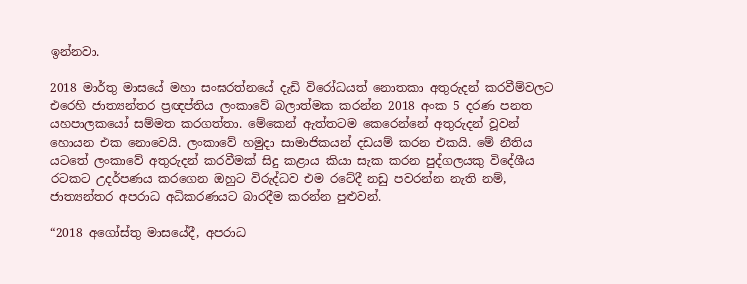ඉන්නවා.

2018 මාර්තු මාසයේ මහා සංඝරත්නයේ දැඩි විරෝධයත් නොතකා අතුරුදන් කරවීම්වලට එරෙහි ජාත්‍යන්තර ප්‍රඥප්තිය ලංකාවේ බලාත්මක කරන්න 2018 අංක 5 දරණ පනත යහපාලකයෝ සම්මත කරගත්තා. මේකෙන් ඇත්තටම කෙරෙන්නේ අතුරුදන් වූවන් හොයන එක නොවෙයි. ලංකාවේ හමුදා සාමාජිකයන් දඩයම් කරන එකයි. මේ නීතිය යටතේ ලංකාවේ අතුරුදන් කරවීමක් සිදු කළාය කියා සැක කරන පුද්ගලයකු විදේශීය රටකට උදර්පණය කරගෙන ඔහුට විරුද්ධව එම රටේදී නඩු පවරන්න නැති නම්, ජාත්‍යන්තර අපරාධ අධිකරණයට බාරදීම කරන්න පුළුවන්.

“2018 අගෝස්තු මාසයේදී, අපරාධ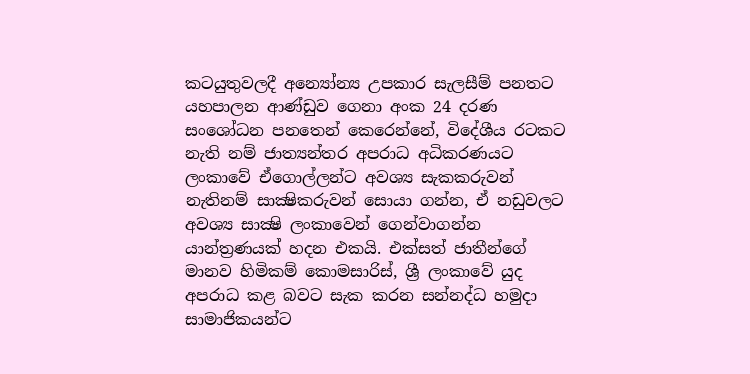කටයුතුවලදී අන්‍යෝන්‍ය උපකාර සැලසීම් පනතට යහපාලන ආණ්ඩුව ගෙනා අංක 24 දරණ සංශෝධන පනතෙන් කෙරෙන්නේ, විදේශීය රටකට නැති නම් ජාත්‍යන්තර අපරාධ අධිකරණයට ලංකාවේ ඒගොල්ලන්ට අවශ්‍ය සැකකරුවන් නැතිනම් සාක්‍ෂිකරුවන් සොයා ගන්න, ඒ නඩුවලට අවශ්‍ය සාක්‍ෂි ලංකාවෙන් ගෙන්වාගන්න යාන්ත්‍රණයක් හදන එකයි. එක්සත් ජාතීන්ගේ මානව හිමිකම් කොමසාරිස්, ශ්‍රී ලංකාවේ යුද අපරාධ කළ බවට සැක කරන සන්නද්ධ හමුදා සාමාජිකයන්ට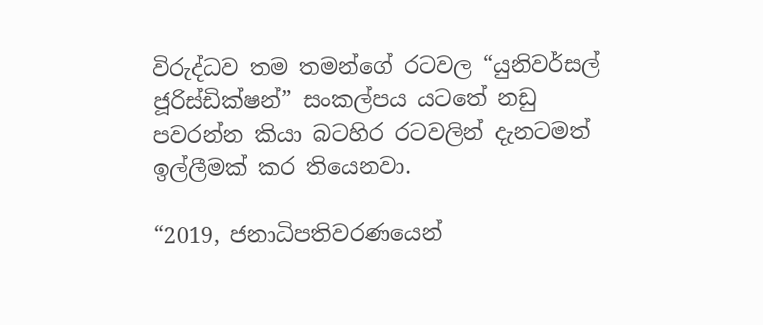විරුද්ධව තම තමන්ගේ රටවල “යුනිවර්සල් ජූරිස්ඩික්ෂන්” සංකල්පය යටතේ නඩු පවරන්න කියා බටහිර රටවලින් දැනටමත් ඉල්ලීමක් කර තියෙනවා.

“2019, ජනාධිපතිවරණයෙන්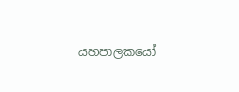යහපාලකයෝ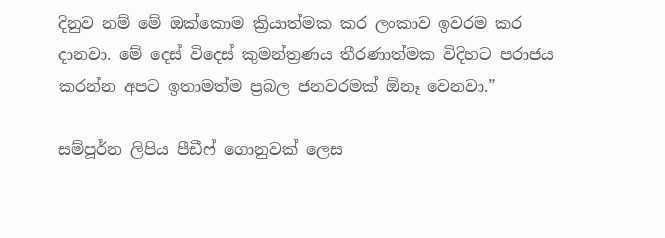දිනුව නම් මේ ඔක්කොම ක්‍රියාත්මක කර ලංකාව ඉවරම කර දානවා. මේ දෙස් විදෙස් කුමන්ත්‍රණය තීරණාත්මක විදිහට පරාජය කරන්න අපට ඉතාමත්ම ප්‍රබල ජනවරමක් ඕනෑ වෙනවා.”

සම්පූර්න ලිපිය පීඩීෆ් ගොනුවක් ලෙස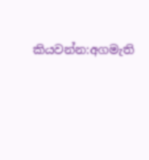කියවන්න:අගමැති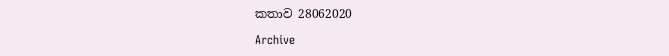කතාව 28062020

Archive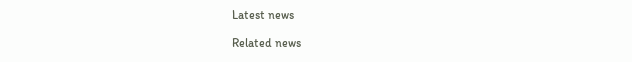Latest news

Related news